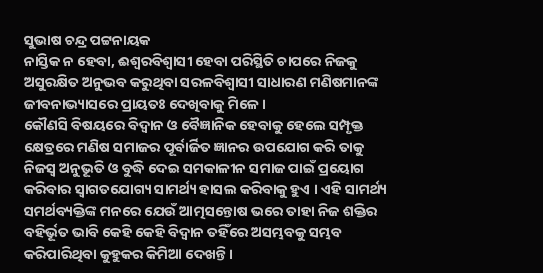ସୁଭାଷ ଚନ୍ଦ୍ର ପଟ୍ଟନାୟକ
ନାସ୍ତିକ ନ ହେବା, ଈଶ୍ବରବିଶ୍ବାସୀ ହେବା ପରିସ୍ଥିତି ଚାପରେ ନିଜକୁ ଅସୁରକ୍ଷିତ ଅନୁଭବ କରୁଥିବା ସରଳବିଶ୍ବାସୀ ସାଧାରଣ ମଣିଷମାନଙ୍କ ଜୀବନାଭ୍ୟାସରେ ପ୍ରାୟତଃ ଦେଖିବାକୁ ମିଳେ ।
କୌଣସି ବିଷୟରେ ବିଦ୍ବାନ ଓ ବୈଜ୍ଞାନିକ ହେବାକୁ ହେଲେ ସମ୍ପୃକ୍ତ କ୍ଷେତ୍ରରେ ମଣିଷ ସମାଜର ପୂର୍ବାର୍ଜିତ ଜ୍ଞାନର ଉପଯୋଗ କରି ତାକୁ ନିଜସ୍ବ ଅନୁଭୂତି ଓ ବୁଦ୍ଧି ଦେଇ ସମକାଳୀନ ସମାଜ ପାଇଁ ପ୍ରୟୋଗ କରିବାର ସ୍ବାଗତଯୋଗ୍ୟ ସାମର୍ଥ୍ୟ ହାସଲ କରିବାକୁ ହୁଏ । ଏହି ସାମର୍ଥ୍ୟ ସମର୍ଥବ୍ୟକ୍ତିଙ୍କ ମନରେ ଯେଉଁ ଆତ୍ମସନ୍ତୋଷ ଭରେ ତାହା ନିଜ ଶକ୍ତିର ବହିର୍ଭୂତ ଭାବି କେହି କେହି ବିଦ୍ବାନ ତହିଁରେ ଅସମ୍ଭବକୁ ସମ୍ଭବ କରିପାରିଥିବା କୁହୁକର କିମିଆ ଦେଖନ୍ତି ।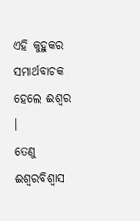ଏହି କୁହୁକର ସମାର୍ଥବାଚକ ହେଲେ ଈଶ୍ୱର ।
ତେଣୁ ଈଶ୍ୱରବିଶ୍ବାସ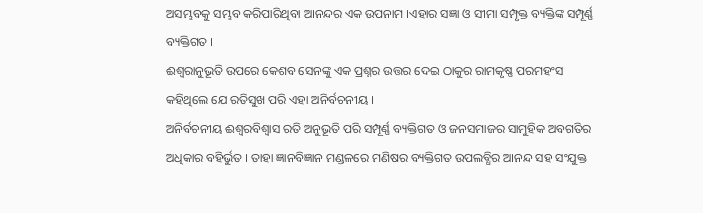ଅସମ୍ଭବକୁ ସମ୍ଭବ କରିପାରିଥିବା ଆନନ୍ଦର ଏକ ଉପନାମ ।ଏହାର ସଜ୍ଞା ଓ ସୀମା ସମ୍ପୃକ୍ତ ବ୍ୟକ୍ତିଙ୍କ ସମ୍ପୂର୍ଣ୍ଣ ବ୍ୟକ୍ତିଗତ ।
ଈଶ୍ବରାନୁଭୂତି ଉପରେ କେଶବ ସେନଙ୍କୁ ଏକ ପ୍ରଶ୍ନର ଉତ୍ତର ଦେଇ ଠାକୁର ରାମକୃଷ୍ଣ ପରମହଂସ କହିଥିଲେ ଯେ ରତିସୁଖ ପରି ଏହା ଅନିର୍ବଚନୀୟ ।
ଅନିର୍ବଚନୀୟ ଈଶ୍ବରବିଶ୍ବାସ ରତି ଅନୁଭୂତି ପରି ସମ୍ପୂର୍ଣ୍ଣ ବ୍ୟକ୍ତିଗତ ଓ ଜନସମାଜର ସାମୁହିକ ଅବଗତିର ଅଧିକାର ବହିର୍ଭୁତ । ତାହା ଜ୍ଞାନବିଜ୍ଞାନ ମଣ୍ଡଳରେ ମଣିଷର ବ୍ୟକ୍ତିଗତ ଉପଲବ୍ଧିର ଆନନ୍ଦ ସହ ସଂଯୁକ୍ତ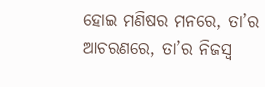ହୋଇ ମଣିଷର ମନରେ, ତା’ର ଆଚରଣରେ, ତା’ର ନିଜସ୍ଵ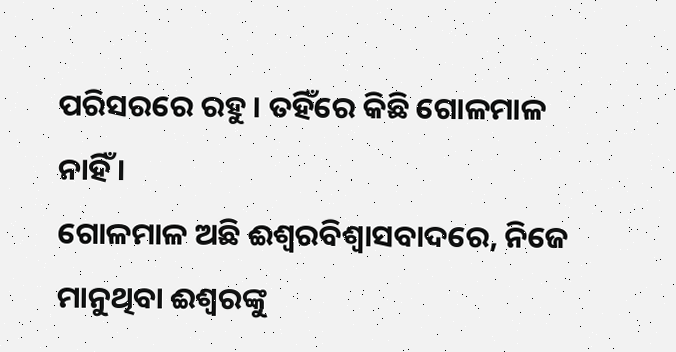ପରିସରରେ ରହୁ । ତହିଁରେ କିଛି ଗୋଳମାଳ ନାହିଁ ।
ଗୋଳମାଳ ଅଛି ଈଶ୍ବରବିଶ୍ବାସବାଦରେ, ନିଜେ ମାନୁଥିବା ଈଶ୍ଵରଙ୍କୁ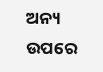ଅନ୍ୟ ଉପରେ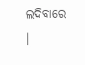ଲଦିବାରେ ।